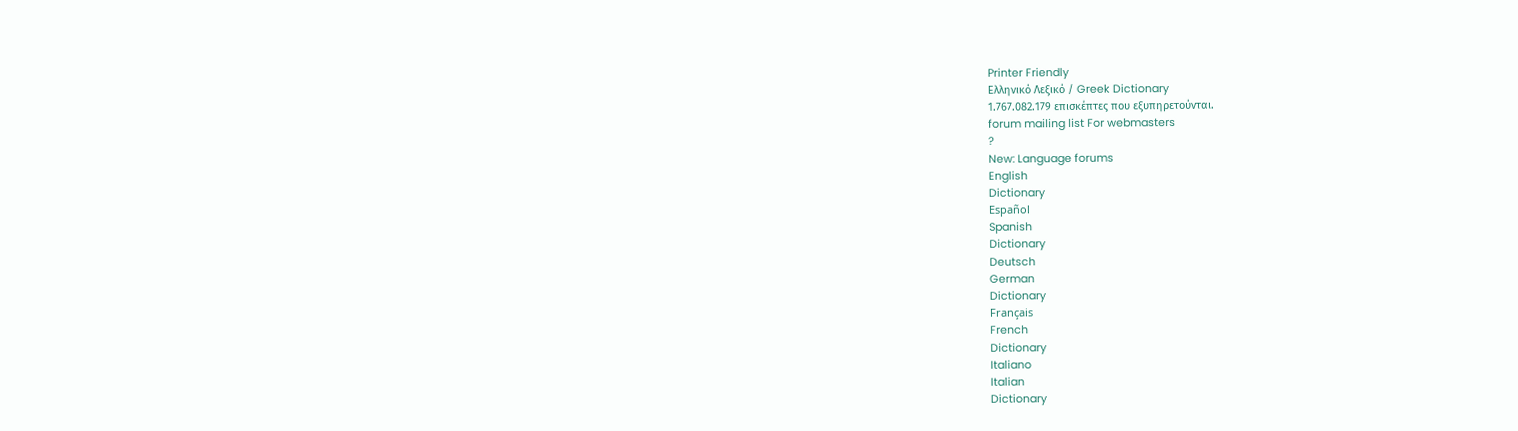Printer Friendly
Ελληνικό Λεξικό / Greek Dictionary
1.767.082.179 επισκέπτες που εξυπηρετούνται.
forum mailing list For webmasters
?
New: Language forums
English
Dictionary
Español
Spanish
Dictionary
Deutsch
German
Dictionary
Français
French
Dictionary
Italiano
Italian
Dictionary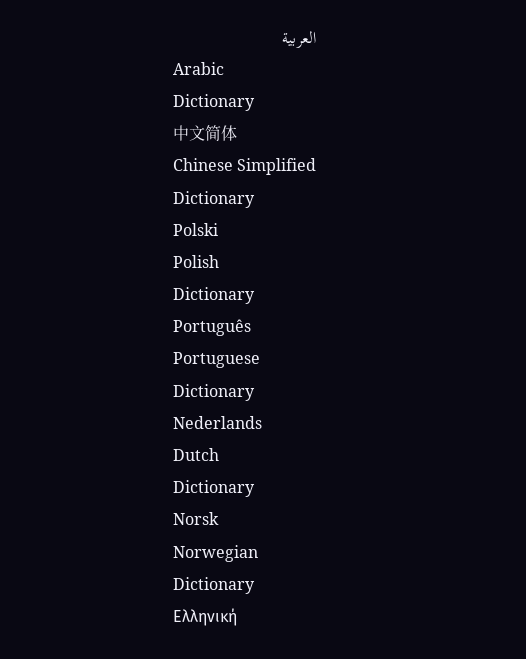العربية
Arabic
Dictionary
中文简体
Chinese Simplified
Dictionary
Polski
Polish
Dictionary
Português
Portuguese
Dictionary
Nederlands
Dutch
Dictionary
Norsk
Norwegian
Dictionary
Ελληνική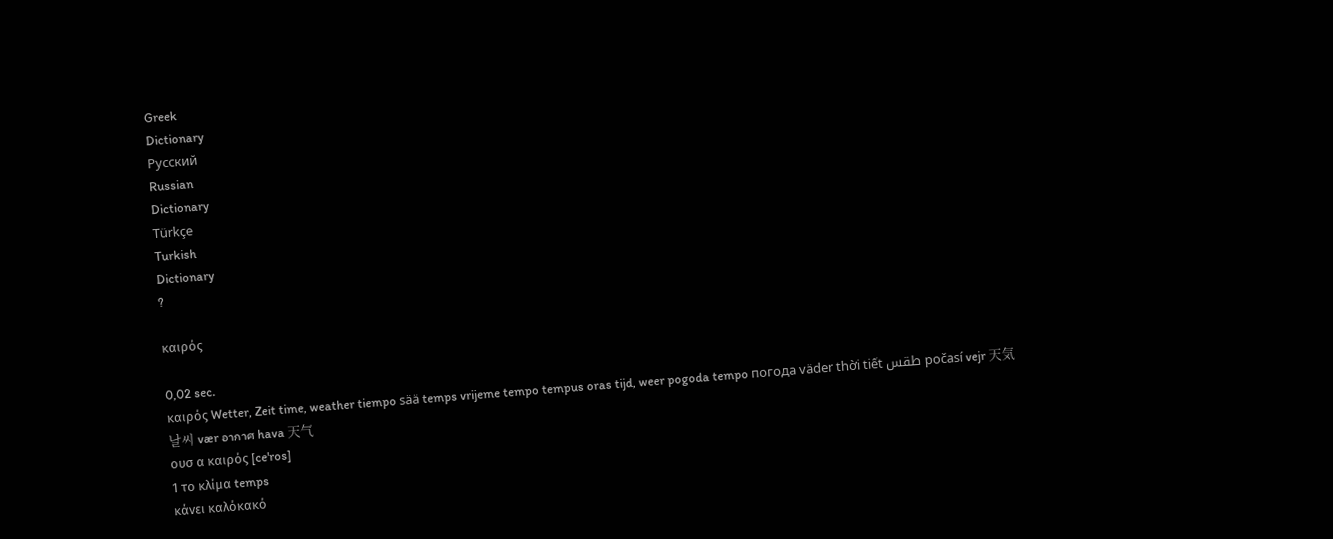Greek
Dictionary
Русский
Russian
Dictionary
Türkçe
Turkish
Dictionary
?

καιρός

0,02 sec.
καιρός Wetter, Zeit time, weather tiempo sää temps vrijeme tempo tempus oras tijd, weer pogoda tempo погода väder thời tiết طقس počasí vejr 天気 날씨 vær อากาศ hava 天气
ουσ α καιρός [ce'ros]
1 το κλίμα temps
κάνει καλόκακό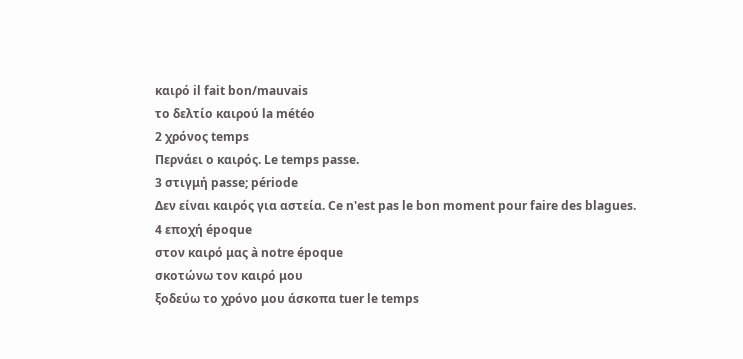καιρό il fait bon/mauvais
το δελτίο καιρού la météo
2 χρόνος temps
Περνάει ο καιρός. Le temps passe.
3 στιγμή passe; période
Δεν είναι καιρός για αστεία. Ce n'est pas le bon moment pour faire des blagues.
4 εποχή époque
στον καιρό μας à notre époque
σκοτώνω τον καιρό μου
ξοδεύω το χρόνο μου άσκοπα tuer le temps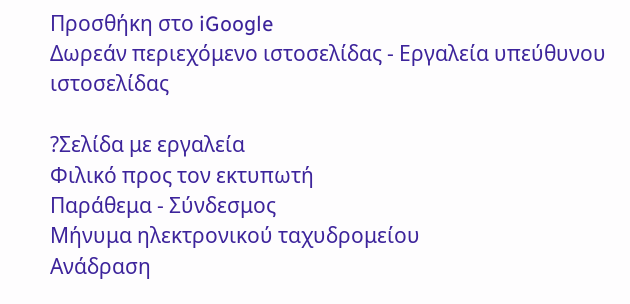Προσθήκη στο iGoogle
Δωρεάν περιεχόμενο ιστοσελίδας - Εργαλεία υπεύθυνου ιστοσελίδας

?Σελίδα με εργαλεία
Φιλικό προς τον εκτυπωτή
Παράθεμα - Σύνδεσμος
Μήνυμα ηλεκτρονικού ταχυδρομείου
Ανάδραση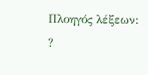Πλοηγός λέξεων:
?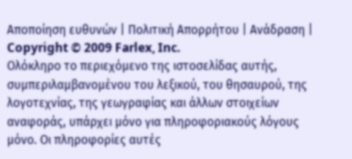Αποποίηση ευθυνών | Πολιτική Απορρήτου | Ανάδραση | Copyright © 2009 Farlex, Inc.
Ολόκληρο το περιεχόμενο της ιστοσελίδας αυτής, συμπεριλαμβανομένου του λεξικού, του θησαυρού, της λογοτεχνίας, της γεωγραφίας και άλλων στοιχείων αναφοράς, υπάρχει μόνο για πληροφοριακούς λόγους μόνο. Οι πληροφορίες αυτές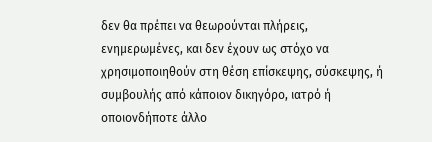δεν θα πρέπει να θεωρούνται πλήρεις, ενημερωμένες, και δεν έχουν ως στόχο να χρησιμοποιηθούν στη θέση επίσκεψης, σύσκεψης, ή συμβουλής από κάποιον δικηγόρο, ιατρό ή οποιονδήποτε άλλο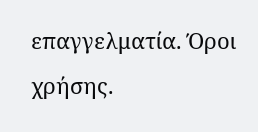επαγγελματία. Όροι χρήσης.